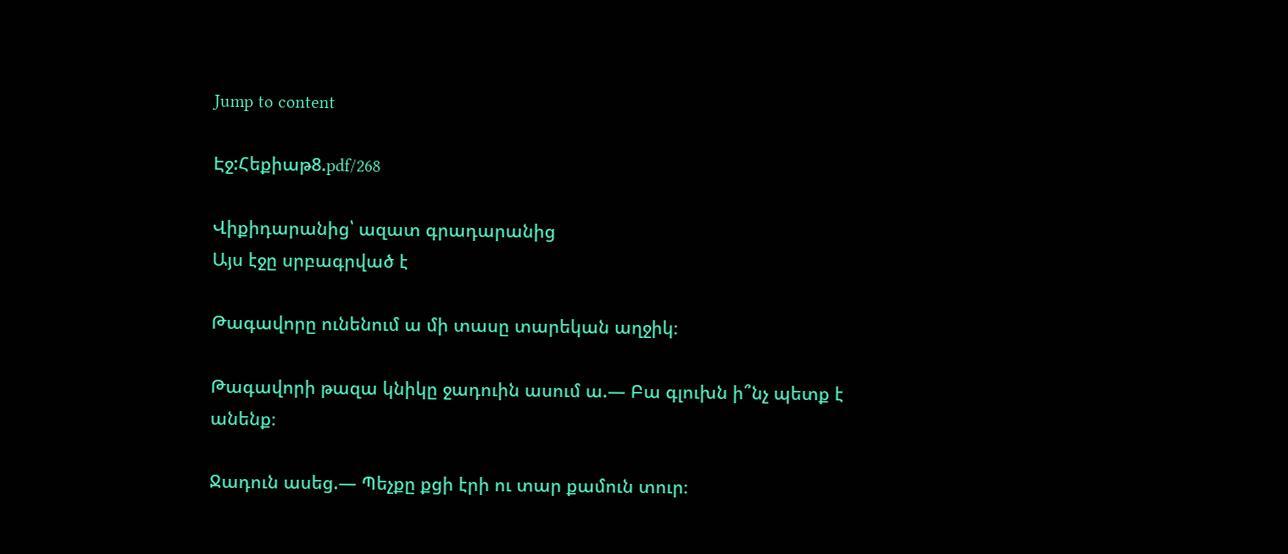Jump to content

Էջ:Հեքիաթ8.pdf/268

Վիքիդարանից՝ ազատ գրադարանից
Այս էջը սրբագրված է

Թագավորը ունենում ա մի տասը տարեկան աղջիկ։

Թագավորի թազա կնիկը ջադուին ասում ա.— Բա գլուխն ի՞նչ պետք է անենք։

Ջադուն ասեց.— Պեչքը քցի էրի ու տար քամուն տուր։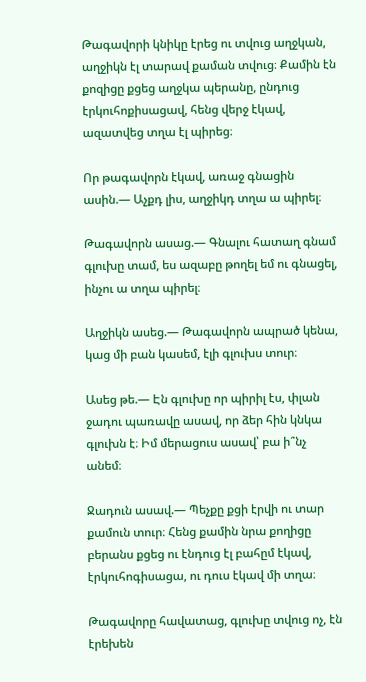Թագավորի կնիկը էրեց ու տվուց աղջկան, աղջիկն էլ տարավ քաման տվուց։ Քամին էն քոզիցը քցեց աղջկա պերանը, ընդուց էրկուհոքիսացավ, հենց վերջ էկավ, ազատվեց տղա էլ պիրեց։

Որ թագավորն էկավ, առաջ գնացին ասին.— Աչքդ լիս, աղջիկդ տղա ա պիրել։

Թագավորն ասաց.— Գնալու հատաղ գնամ գլուխը տամ, ես ազաբը թողել եմ ու գնացել, ինչու ա տղա պիրել։

Աղջիկն ասեց.— Թագավորն ապրած կենա, կաց մի բան կասեմ, էլի գլուխս տուր։

Ասեց թե.— Էն գլուխը որ պիրիլ էս, փլան ջադու պառավը ասավ, որ ձեր հին կնկա գլուխն է։ Իմ մերացուս ասավ՝ բա ի՞նչ անեմ։

Ջադուն ասավ.— Պեչքը քցի էրվի ու տար քամուն տուր։ Հենց քամին նրա քողիցը բերանս քցեց ու էնդուց էլ բահըմ էկավ, էրկուհոգիսացա, ու դուս էկավ մի տղա։

Թագավորը հավատաց, գլուխը տվուց ոչ, էն էրեխեն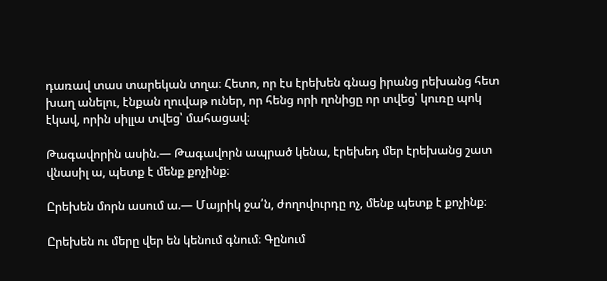դառավ տաս տարեկան տղա։ Հետո, որ էս էրեխեն գնաց իրանց րեխանց հետ խաղ անելու, էնքան ղուվաթ ուներ, որ հենց որի ղոնիցը որ տվեց՝ կուռը պոկ էկավ, որին սիլլա տվեց՝ մահացավ։

Թագավորին ասին.— Թագավորն ապրած կենա, էրեխեդ մեր էրեխանց շատ վնասիլ ա, պետք է մենք քոչինք։

Ըրեխեն մորն ասում ա.— Մայրիկ ջա՛ն, ժողովուրդը ոչ, մենք պետք է քոչինք։

Ըրեխեն ու մերը վեր են կենում գնում։ Գընում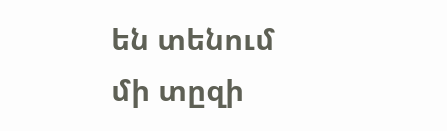են տենում մի տըզի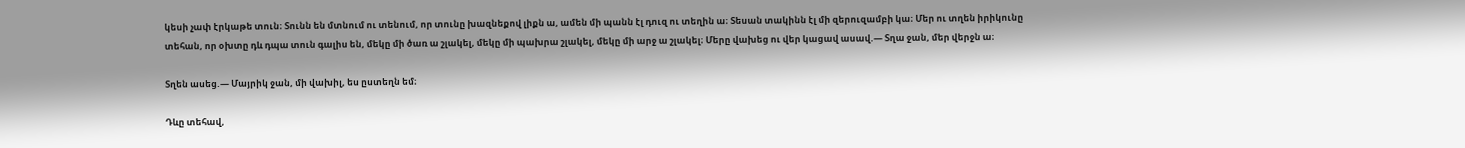կեսի չափ էրկաթե տուն։ Տունն են մտնում ու տենում, որ տունը խազնեքով լիքն ա, ամեն մի պանն էլ դուզ ու տեղին ա։ Տեսան տակինն էլ մի զերուզամբի կա։ Մեր ու տղեն իրիկունը տեհան, որ օխտը դև դպա տուն գալիս են, մեկը մի ծառ ա շլակել, մեկը մի պախրա շլակել, մեկը մի արջ ա շլակել։ Մերը վախեց ու վեր կացավ ասավ.— Տղա ջան, մեր վերջն ա։

Տղեն ասեց.— Մայրիկ ջան, մի վախիլ, ես ըստեղն եմ։

Դևը տեհավ,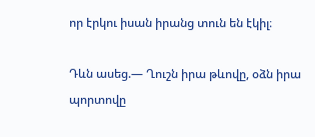որ էրկու իսան իրանց տուն են էկիլ։

Դևն ասեց.— Ղուշն իրա թևովը, օձն իրա պորտովը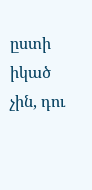ըստի իկած չին, դու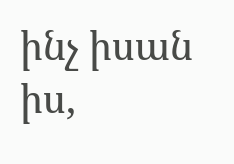ինչ իսան իս,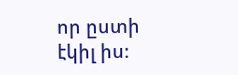որ ըստի էկիլ իս։